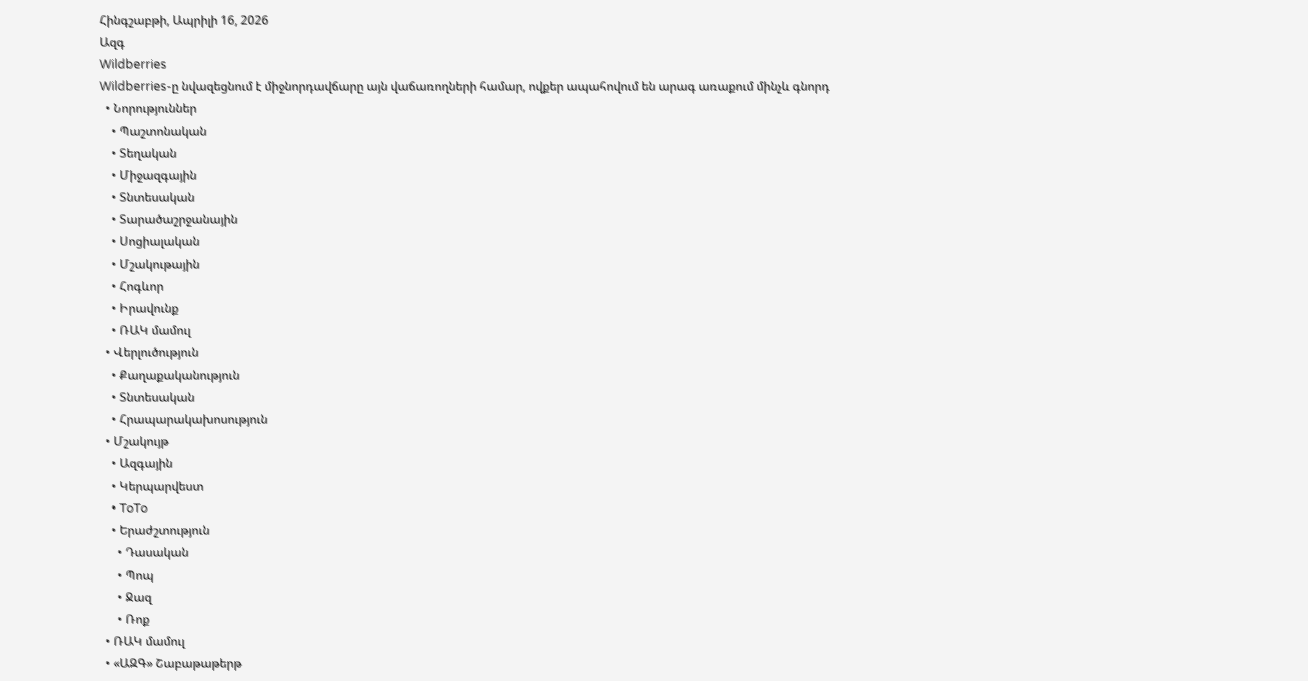Հինգշաբթի, Ապրիլի 16, 2026
Ազգ
Wildberries
Wildberries-ը նվազեցնում է միջնորդավճարը այն վաճառողների համար, ովքեր ապահովում են արագ առաքում մինչև գնորդ
  • Նորություններ
    • Պաշտոնական
    • Տեղական
    • Միջազգային
    • Տնտեսական
    • Տարածաշրջանային
    • Սոցիալական
    • Մշակութային
    • Հոգևոր
    • Իրավունք
    • ՌԱԿ մամուլ
  • Վերլուծություն
    • Քաղաքականություն
    • Տնտեսական
    • Հրապարակախոսություն
  • Մշակույթ
    • Ազգային
    • Կերպարվեստ
    • ToTo
    • Երաժշտություն
      • Դասական
      • Պոպ
      • Ջազ
      • Ռոք
  • ՌԱԿ մամուլ
  • «ԱԶԳ» Շաբաթաթերթ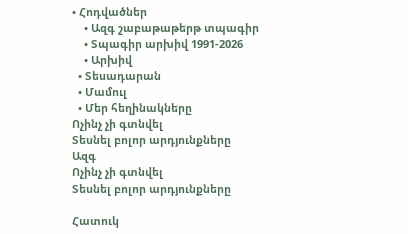• Հոդվածներ
    • Ազգ շաբաթաթերթ տպագիր
    • Տպագիր արխիվ 1991-2026
    • Արխիվ
  • Տեսադարան
  • Մամուլ
  • Մեր հեղինակները
Ոչինչ չի գտնվել
Տեսնել բոլոր արդյունքները
Ազգ
Ոչինչ չի գտնվել
Տեսնել բոլոր արդյունքները

Հատուկ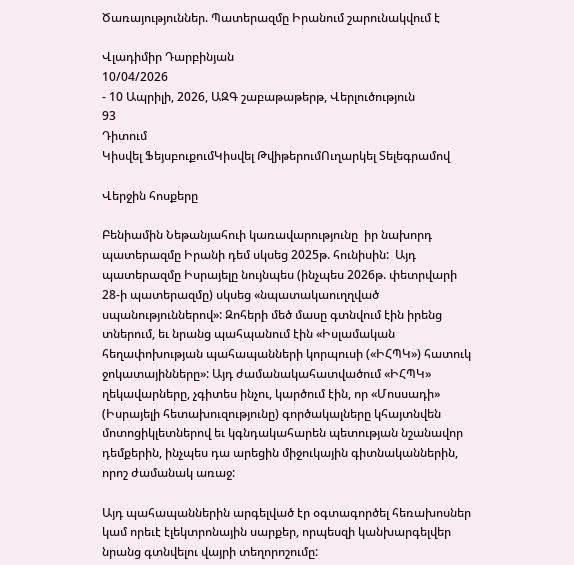Ծառայություններ. Պատերազմը Իրանում շարունակվում է

Վլադիմիր Դարբինյան
10/04/2026
- 10 Ապրիլի, 2026, ԱԶԳ շաբաթաթերթ, Վերլուծություն
93
Դիտում
Կիսվել ՖեյսբուքումԿիսվել ԹվիթերումՈւղարկել Տելեգրամով

Վերջին հոսքերը

Բենիամին Նեթանյահուի կառավարությունը  իր նախորդ պատերազմը Իրանի դեմ սկսեց 2025թ. հունիսին:  Այդ պատերազմը Իսրայելը նույնպես (ինչպես 2026թ. փետրվարի 28-ի պատերազմը) սկսեց «նպատակաուղղված սպանություններով»: Զոհերի մեծ մասը գտնվում էին իրենց տներում, եւ նրանց պահպանում էին «Իսլամական հեղափոխության պահապանների կորպուսի («ԻՀՊԿ») հատուկ ջոկատայինները»: Այդ ժամանակահատվածում «ԻՀՊԿ» ղեկավարները, չգիտես ինչու, կարծում էին, որ «Մոսսադի» (Իսրայելի հետախուզությունը) գործակալները կհայտնվեն մոտոցիկլետներով եւ կգնդակահարեն պետության նշանավոր դեմքերին, ինչպես դա արեցին միջուկային գիտնականներին, որոշ ժամանակ առաջ:

Այդ պահապաններին արգելված էր օգտագործել հեռախոսներ կամ որեւէ էլեկտրոնային սարքեր, որպեսզի կանխարգելվեր նրանց գտնվելու վայրի տեղորոշումը: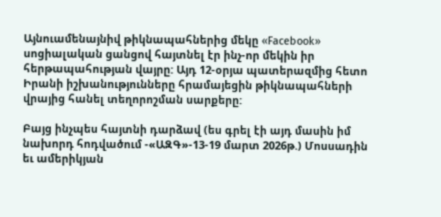Այնուամենայնիվ թիկնապահներից մեկը «Facebook» սոցիալական ցանցով հայտնել էր ինչ-որ մեկին իր հերթապահության վայրը: Այդ 12-օրյա պատերազմից հետո Իրանի իշխանությունները հրամայեցին թիկնապահների վրայից հանել տեղորոշման սարքերը:

Բայց ինչպես հայտնի դարձավ (ես գրել էի այդ մասին իմ նախորդ հոդվածում -«ԱԶԳ»-13-19 մարտ 2026թ.) Մոսսադին եւ ամերիկյան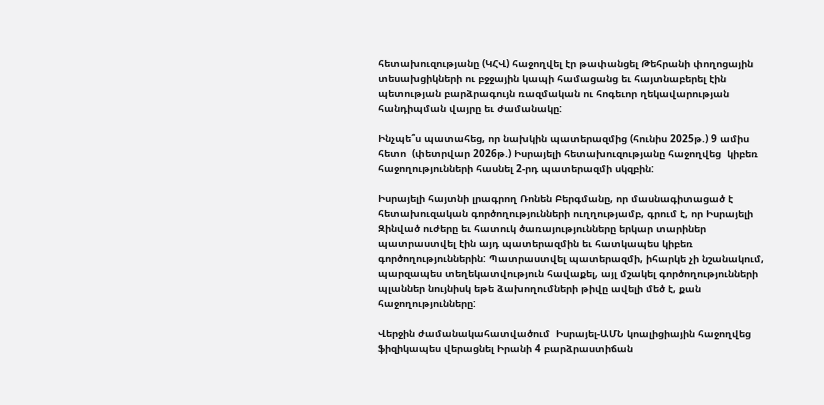հետախուզությանը (ԿՀՎ) հաջողվել էր թափանցել Թեհրանի փողոցային տեսախցիկների ու բջջային կապի համացանց եւ հայտնաբերել էին պետության բարձրագույն ռազմական ու հոգեւոր ղեկավարության հանդիպման վայրը եւ ժամանակը:

Ինչպե՞ս պատահեց, որ նախկին պատերազմից (հունիս 2025թ.) 9 ամիս հետո  (փետրվար 2026թ.) Իսրայելի հետախուզությանը հաջողվեց  կիբեռ հաջողությունների հասնել 2-րդ պատերազմի սկզբին:

Իսրայելի հայտնի լրագրող Ռոնեն Բերգմանը, որ մասնագիտացած է հետախուզական գործողությունների ուղղությամբ, գրում է, որ Իսրայելի Զինված ուժերը եւ հատուկ ծառայությունները երկար տարիներ պատրաստվել էին այդ պատերազմին եւ հատկապես կիբեռ գործողություններին: Պատրաստվել պատերազմի, իհարկե չի նշանակում, պարզապես տեղեկատվություն հավաքել, այլ մշակել գործողությունների պլաններ նույնիսկ եթե ձախողումների թիվը ավելի մեծ է, քան հաջողությունները:

Վերջին ժամանակահատվածում  Իսրայել-ԱՄՆ կոալիցիային հաջողվեց ֆիզիկապես վերացնել Իրանի 4 բարձրաստիճան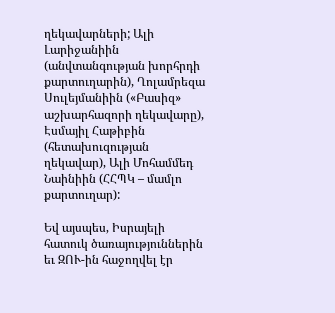ղեկավարների; Ալի Լարիջանիին (անվտանգության խորհրդի քարտուղարին), Ղոլամրեզա Սուլեյմանիին («Բասիզ» աշխարհազորի ղեկավարը), Էսմայիլ Հաթիբին (հետախուզության ղեկավար), Ալի Մոհամմեդ Նաինիին (ՀՀՊԿ – մամլո քարտուղար):

Եվ այսպես, Իսրայելի հատուկ ծառայություններին եւ ԶՈՒ-ին հաջողվել էր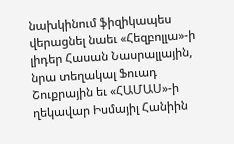նախկինում ֆիզիկապես վերացնել նաեւ «Հեզբոլլա»-ի լիդեր Հասան Նասրալլային, նրա տեղակալ Ֆուադ Շուքրային եւ «ՀԱՄԱՍ»-ի ղեկավար Իսմայիլ Հանիին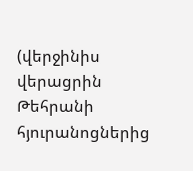(վերջինիս վերացրին Թեհրանի հյուրանոցներից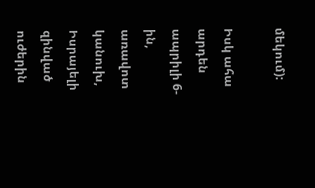մեկում):

Իսկ ահա արդեն ապրիլի 6-ին, առավոտ կանուխ, Իսրայելի զինված ուժերին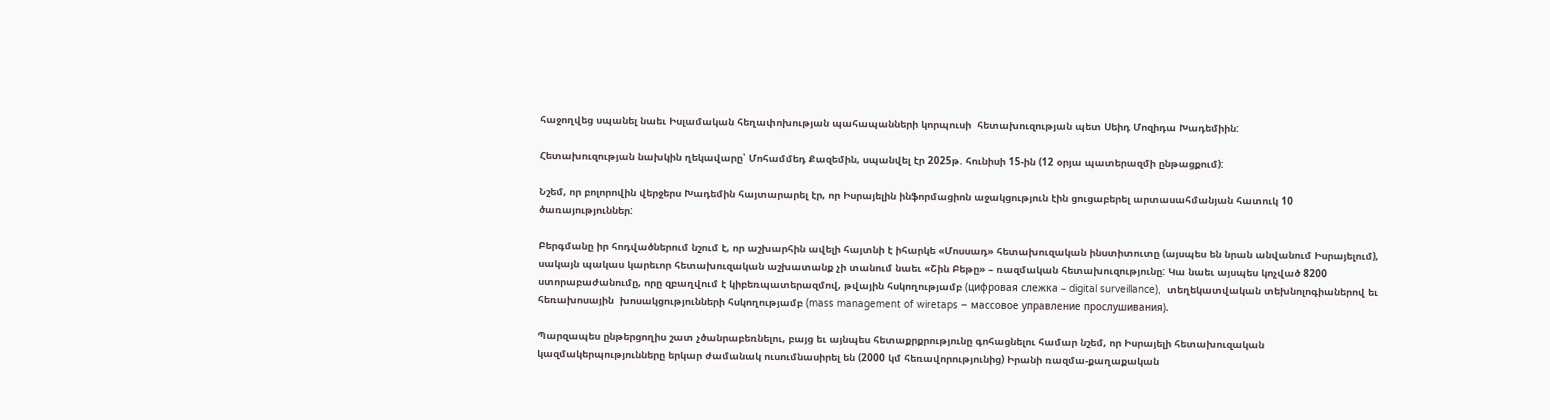հաջողվեց սպանել նաեւ Իսլամական հեղափոխության պահապանների կորպուսի  հետախուզության պետ Սեիդ Մոզիդա Խադեմիին:

Հետախուզության նախկին ղեկավարը՝ Մոհամմեդ Քազեմին, սպանվել էր 2025թ. հունիսի 15-ին (12 օրյա պատերազմի ընթացքում):

Նշեմ, որ բոլորովին վերջերս Խադեմին հայտարարել էր, որ Իսրայելին ինֆորմացիոն աջակցություն էին ցուցաբերել արտասահմանյան հատուկ 10 ծառայություններ:

Բերգմանը իր հոդվածներում նշում է, որ աշխարհին ավելի հայտնի է իհարկե «Մոսսադ» հետախուզական ինստիտուտը (այսպես են նրան անվանում Իսրայելում), սակայն պակաս կարեւոր հետախուզական աշխատանք չի տանում նաեւ «Շին Բեթը» – ռազմական հետախուզությունը: Կա նաեւ այսպես կոչված 8200 ստորաբաժանումը, որը զբաղվում է կիբեռպատերազմով, թվային հսկողությամբ (цифровая слежка – digital surveillance),  տեղեկատվական տեխնոլոգիաներով եւ հեռախոսային  խոսակցությունների հսկողությամբ (mass management of wiretaps – массовое управление прослушивания).

Պարզապես ընթերցողիս շատ չծանրաբեռնելու, բայց եւ այնպես հետաքրքրությունը գոհացնելու համար նշեմ, որ Իսրայելի հետախուզական կազմակերպությունները երկար ժամանակ ուսումնասիրել են (2000 կմ հեռավորությունից) Իրանի ռազմա-քաղաքական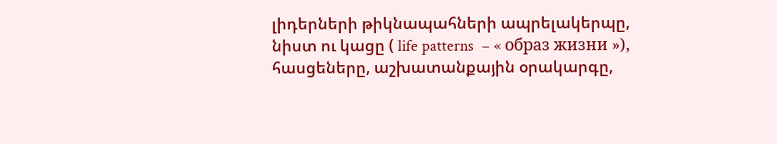լիդերների թիկնապահների ապրելակերպը, նիստ ու կացը ( life patterns  – « образ жизни »), հասցեները, աշխատանքային օրակարգը,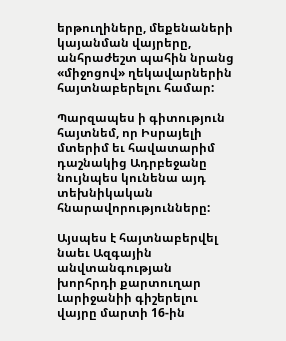երթուղիները, մեքենաների կայանման վայրերը, անհրաժեշտ պահին նրանց «միջոցով» ղեկավարներին հայտնաբերելու համար:

Պարզապես ի գիտություն հայտնեմ, որ Իսրայելի մտերիմ եւ հավատարիմ դաշնակից Ադրբեջանը նույնպես կունենա այդ տեխնիկական հնարավորությունները:

Այսպես է հայտնաբերվել նաեւ Ազգային անվտանգության խորհրդի քարտուղար Լարիջանիի գիշերելու վայրը մարտի 16-ին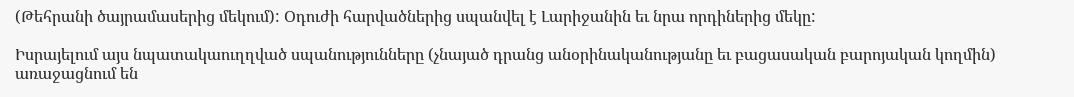(Թեհրանի ծայրամասերից մեկում): Օդուժի հարվածներից սպանվել է Լարիջանին եւ նրա որդիներից մեկը:

Իսրայելում այս նպատակաուղղված սպանությունները (չնայած դրանց անօրինականությանը եւ բացասական բարոյական կողմին) առաջացնում են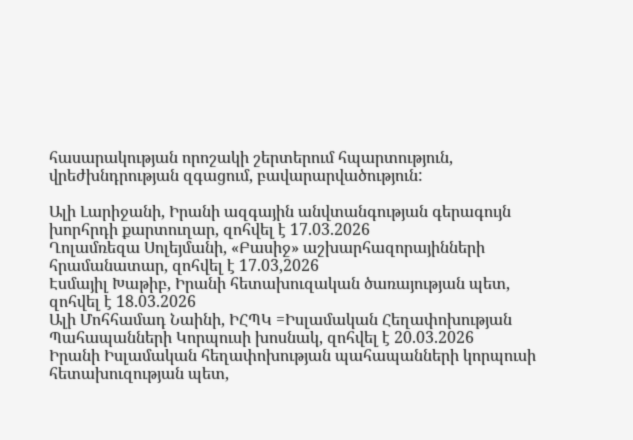հասարակության որոշակի շերտերում հպարտություն, վրեժխնդրության զգացում, բավարարվածություն:

Ալի Լարիջանի, Իրանի ազգային անվտանգության գերագույն խորհրդի քարտուղար, զոհվել է 17.03.2026
Ղոլամռեզա Սոլեյմանի, «Բասիջ» աշխարհազորայինների հրամանատար, զոհվել է 17.03,2026
Էսմայիլ Խաթիբ, Իրանի հետախուզական ծառայության պետ, զոհվել է 18.03.2026
Ալի Մոհհամադ Նաինի, ԻՀՊԿ =Իսլամական Հեղափոխության Պահապանների Կորպուսի խոսնակ, զոհվել է 20.03.2026
Իրանի Իսլամական հեղափոխության պահապանների կորպուսի հետախուզության պետ,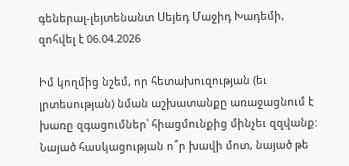գեներալ-լեյտենանտ Սեյեդ Մաջիդ Խադեմի, զոհվել է 06.04.2026

Իմ կողմից նշեմ, որ հետախուզության (եւ լրտեսության) նման աշխատանքը առաջացնում է խառը զգացումներ՝ հիացմունքից մինչեւ զզվանք: Նայած հասկացության ո՞ր խավի մոտ, նայած թե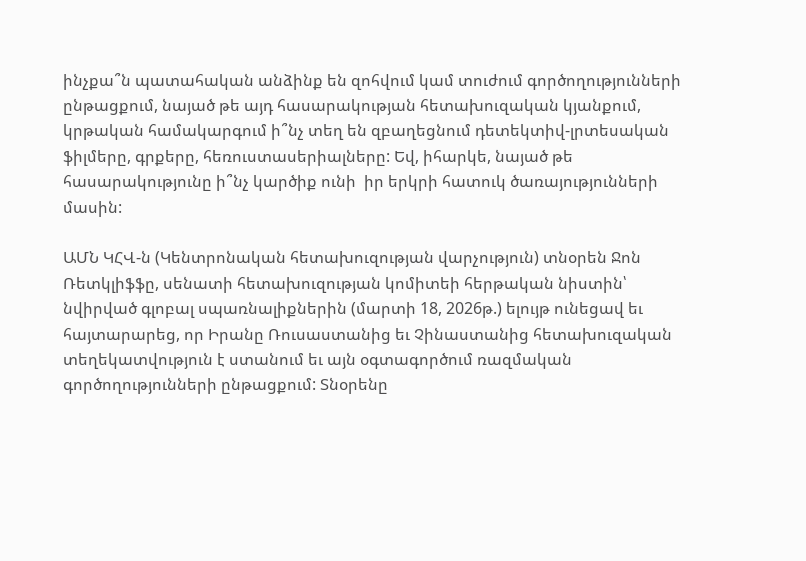ինչքա՞ն պատահական անձինք են զոհվում կամ տուժում գործողությունների ընթացքում, նայած թե այդ հասարակության հետախուզական կյանքում, կրթական համակարգում ի՞նչ տեղ են զբաղեցնում դետեկտիվ-լրտեսական ֆիլմերը, գրքերը, հեռուստասերիալները: Եվ, իհարկե, նայած թե հասարակությունը ի՞նչ կարծիք ունի  իր երկրի հատուկ ծառայությունների մասին:

ԱՄՆ ԿՀՎ-ն (Կենտրոնական հետախուզության վարչություն) տնօրեն Ջոն Ռետկլիֆֆը, սենատի հետախուզության կոմիտեի հերթական նիստին՝ նվիրված գլոբալ սպառնալիքներին (մարտի 18, 2026թ.) ելույթ ունեցավ եւ հայտարարեց, որ Իրանը Ռուսաստանից եւ Չինաստանից հետախուզական տեղեկատվություն է ստանում եւ այն օգտագործում ռազմական գործողությունների ընթացքում: Տնօրենը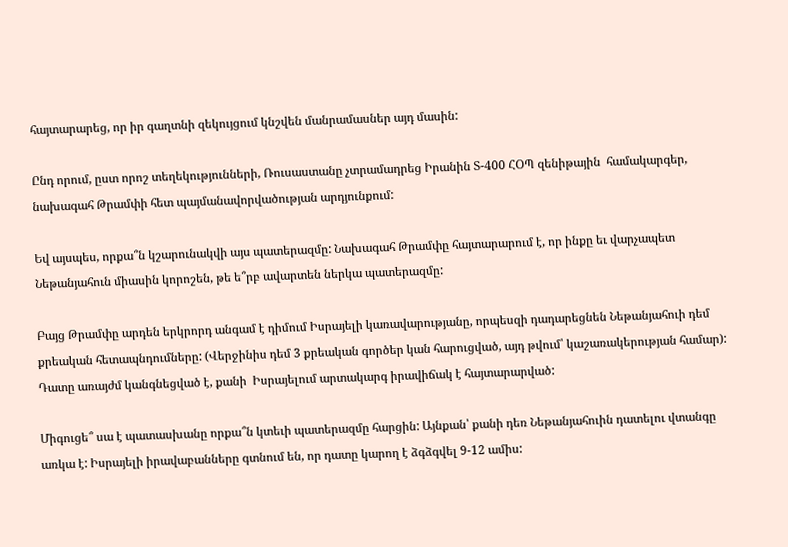հայտարարեց, որ իր գաղտնի զեկույցում կնշվեն մանրամասներ այդ մասին:

Ընդ որում, ըստ որոշ տեղեկությունների, Ռուսաստանը չտրամադրեց Իրանին Տ-400 ՀՕՊ զենիթային  համակարգեր, նախագահ Թրամփի հետ պայմանավորվածության արդյունքում:

Եվ այսպես, որքա՞ն կշարունակվի այս պատերազմը: Նախագահ Թրամփը հայտարարում է, որ ինքը եւ վարչապետ Նեթանյահուն միասին կորոշեն, թե ե՞րբ ավարտեն ներկա պատերազմը:

Բայց Թրամփը արդեն երկրորդ անգամ է դիմում Իսրայելի կառավարությանը, որպեսզի դադարեցնեն Նեթանյահուի դեմ քրեական հետապնդումները: (Վերջինիս դեմ 3 քրեական գործեր կան հարուցված, այդ թվում՝ կաշառակերության համար): Դատը առայժմ կանգնեցված է, քանի  Իսրայելում արտակարգ իրավիճակ է հայտարարված:

Միգուցե՞ սա է պատասխանը որքա՞ն կտեւի պատերազմը հարցին: Այնքան՝ քանի դեռ Նեթանյահուին դատելու վտանգը առկա է: Իսրայելի իրավաբանները գտնում են, որ դատը կարող է ձգձգվել 9-12 ամիս: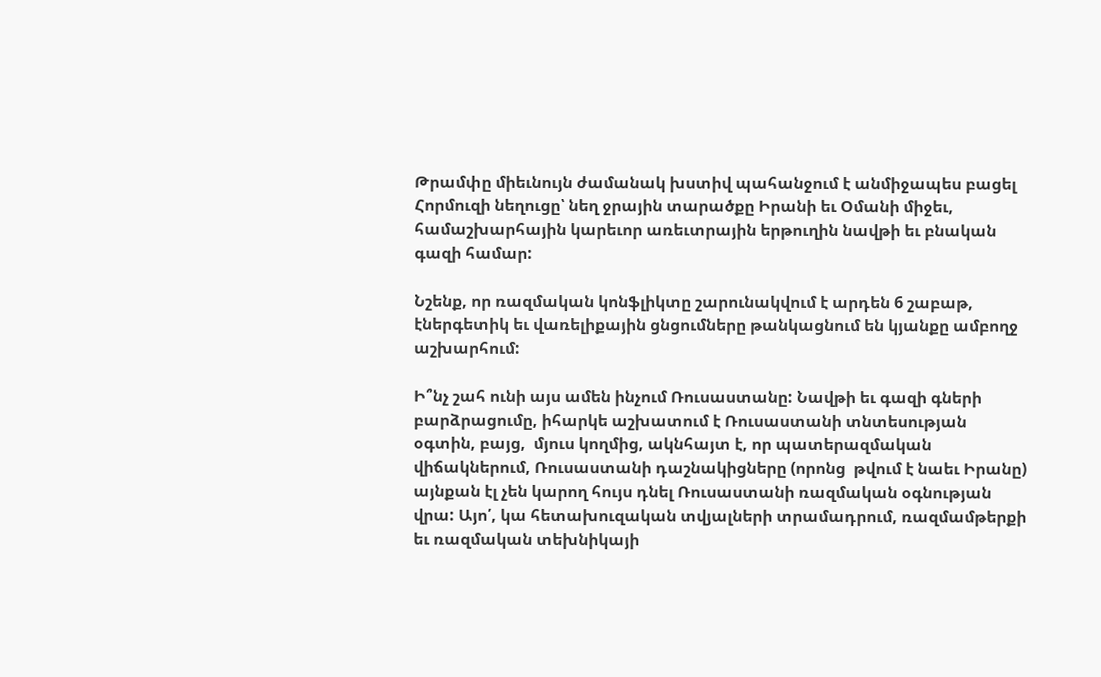Թրամփը միեւնույն ժամանակ խստիվ պահանջում է անմիջապես բացել Հորմուզի նեղուցը՝ նեղ ջրային տարածքը Իրանի եւ Օմանի միջեւ, համաշխարհային կարեւոր առեւտրային երթուղին նավթի եւ բնական գազի համար:

Նշենք, որ ռազմական կոնֆլիկտը շարունակվում է արդեն 6 շաբաթ, էներգետիկ եւ վառելիքային ցնցումները թանկացնում են կյանքը ամբողջ աշխարհում:

Ի՞նչ շահ ունի այս ամեն ինչում Ռուսաստանը: Նավթի եւ գազի գների բարձրացումը, իհարկե աշխատում է Ռուսաստանի տնտեսության օգտին, բայց,  մյուս կողմից, ակնհայտ է, որ պատերազմական վիճակներում, Ռուսաստանի դաշնակիցները (որոնց  թվում է նաեւ Իրանը) այնքան էլ չեն կարող հույս դնել Ռուսաստանի ռազմական օգնության վրա: Այո՛, կա հետախուզական տվյալների տրամադրում, ռազմամթերքի եւ ռազմական տեխնիկայի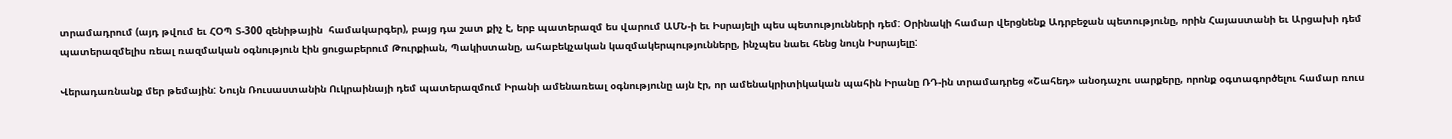տրամադրում (այդ թվում եւ ՀՕՊ Տ-300 զենիթային  համակարգեր), բայց դա շատ քիչ է, երբ պատերազմ ես վարում ԱՄՆ-ի եւ Իսրայելի պես պետությունների դեմ: Օրինակի համար վերցնենք Ադրբեջան պետությունը, որին Հայաստանի եւ Արցախի դեմ պատերազմելիս ռեալ ռազմական օգնություն էին ցուցաբերում Թուրքիան, Պակիստանը, ահաբեկչական կազմակերպությունները, ինչպես նաեւ հենց նույն Իսրայելը:

Վերադառնանք մեր թեմային: Նույն Ռուսաստանին Ուկրաինայի դեմ պատերազմում Իրանի ամենառեալ օգնությունը այն էր, որ ամենակրիտիկական պահին Իրանը ՌԴ-ին տրամադրեց «Շահեդ» անօդաչու սարքերը, որոնք օգտագործելու համար ռուս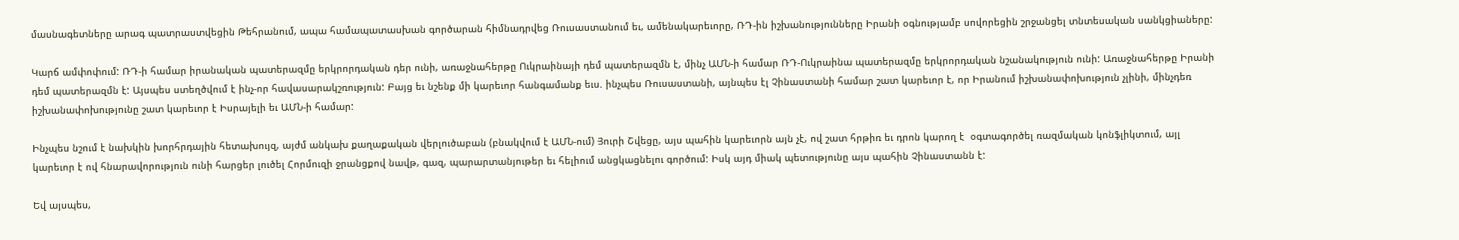մասնագետները արագ պատրաստվեցին Թեհրանում, ապա համապատասխան գործարան հիմնադրվեց Ռուսաստանում եւ, ամենակարեւորը, ՌԴ-ին իշխանությունները Իրանի օգնությամբ սովորեցին շրջանցել տնտեսական սանկցիաները:

Կարճ ամփոփում: ՌԴ-ի համար իրանական պատերազմը երկրորդական դեր ունի, առաջնահերթը Ուկրաինայի դեմ պատերազմն է, մինչ ԱՄՆ-ի համար ՌԴ-Ուկրաինա պատերազմը երկրորդական նշանակություն ունի: Առաջնահերթը Իրանի դեմ պատերազմն է: Այսպես ստեղծվում է ինչ-որ հավասարակշռություն: Բայց եւ նշենք մի կարեւոր հանգամանք եւս. ինչպես Ռուսաստանի, այնպես էլ Չինաստանի համար շատ կարեւոր է, որ Իրանում իշխանափոխություն չլինի, մինչդեռ իշխանափոխությունը շատ կարեւոր է Իսրայելի եւ ԱՄՆ-ի համար:

Ինչպես նշում է նախկին խորհրդային հետախույզ, այժմ անկախ քաղաքական վերլուծաբան (բնակվում է ԱՄՆ-ում) Յուրի Շվեցը, այս պահին կարեւորն այն չէ, ով շատ հրթիռ եւ դրոն կարող է  օգտագործել ռազմական կոնֆլիկտում, այլ կարեւոր է ով հնարավորություն ունի հարցեր լուծել Հորմուզի ջրանցքով նավթ, գազ, պարարտանյութեր եւ հելիում անցկացնելու գործում: Իսկ այդ միակ պետությունը այս պահին Չինաստանն է:

Եվ այսպես,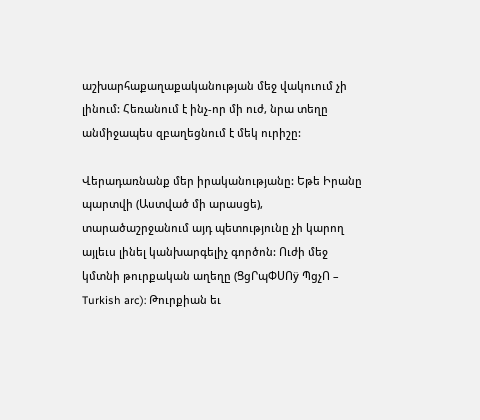աշխարհաքաղաքականության մեջ վակուում չի լինում: Հեռանում է ինչ-որ մի ուժ, նրա տեղը անմիջապես զբաղեցնում է մեկ ուրիշը:

Վերադառնանք մեր իրականությանը: Եթե Իրանը պարտվի (Աստված մի արասցե), տարածաշրջանում այդ պետությունը չի կարող այլեւս լինել կանխարգելիչ գործոն: Ուժի մեջ կմտնի թուրքական աղեղը (ՑցՐպՓՍՈÿ ՊցչՈ – Turkish arc): Թուրքիան եւ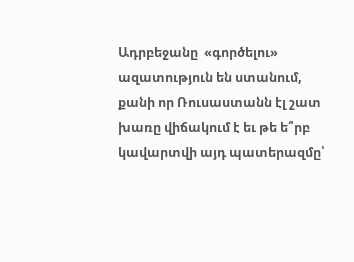Ադրբեջանը  «գործելու» ազատություն են ստանում, քանի որ Ռուսաստանն էլ շատ խառը վիճակում է եւ թե ե՞րբ կավարտվի այդ պատերազմը՝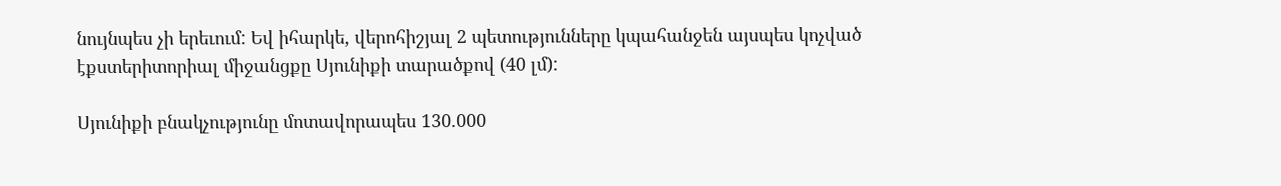նույնպես չի երեւում: Եվ իհարկե, վերոհիշյալ 2 պետությունները կպահանջեն այսպես կոչված էքստերիտորիալ միջանցքը Սյունիքի տարածքով (40 լմ):

Սյունիքի բնակչությունը մոտավորապես 130.000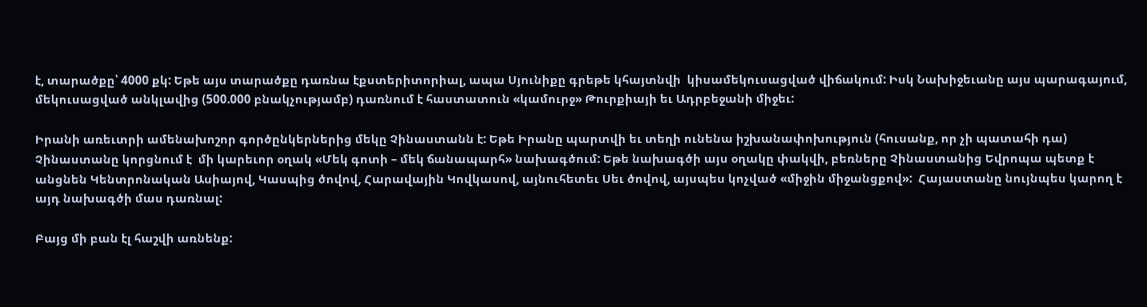է, տարածքը՝ 4000 քկ: Եթե այս տարածքը դառնա էքստերիտորիալ, ապա Սյունիքը գրեթե կհայտնվի  կիսամեկուսացված վիճակում: Իսկ Նախիջեւանը այս պարագայում, մեկուսացված անկլավից (500.000 բնակչությամբ) դառնում է հաստատուն «կամուրջ» Թուրքիայի եւ Ադրբեջանի միջեւ:

Իրանի առեւտրի ամենախոշոր գործընկերներից մեկը Չինաստանն է: Եթե Իրանը պարտվի եւ տեղի ունենա իշխանափոխություն (հուսանք, որ չի պատահի դա) Չինաստանը կորցնում է  մի կարեւոր օղակ «Մեկ գոտի – մեկ ճանապարհ» նախագծում: Եթե նախագծի այս օղակը փակվի, բեռները Չինաստանից Եվրոպա պետք է անցնեն Կենտրոնական Ասիայով, Կասպից ծովով, Հարավային Կովկասով, այնուհետեւ Սեւ ծովով, այսպես կոչված «միջին միջանցքով»:  Հայաստանը նույնպես կարող է այդ նախագծի մաս դառնալ:

Բայց մի բան էլ հաշվի առնենք: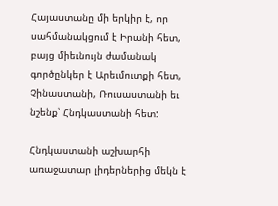Հայաստանը մի երկիր է, որ սահմանակցում է Իրանի հետ, բայց միեւնույն ժամանակ գործընկեր է Արեւմուտքի հետ, Չինաստանի, Ռուսաստանի եւ նշենք՝ Հնդկաստանի հետ:

Հնդկաստանի աշխարհի առաջատար լիդերներից մեկն է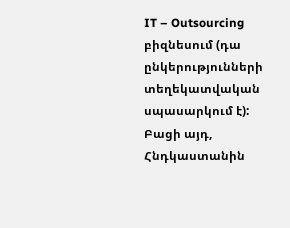IT – Outsourcing  բիզնեսում (դա  ընկերությունների տեղեկատվական սպասարկում է): Բացի այդ, Հնդկաստանին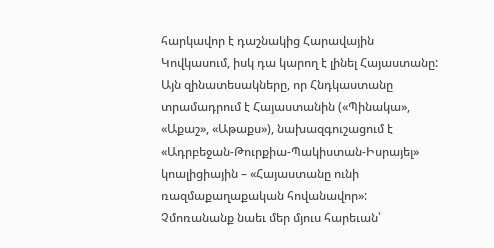հարկավոր է դաշնակից Հարավային Կովկասում, իսկ դա կարող է լինել Հայաստանը: Այն զինատեսակները, որ Հնդկաստանը տրամադրում է Հայաստանին («Պինակա», «Աքաշ», «Աթաքս»), նախազգուշացում է «Ադրբեջան-Թուրքիա-Պակիստան-Իսրայել» կոալիցիային – «Հայաստանը ունի ռազմաքաղաքական հովանավոր»: Չմոռանանք նաեւ մեր մյուս հարեւան՝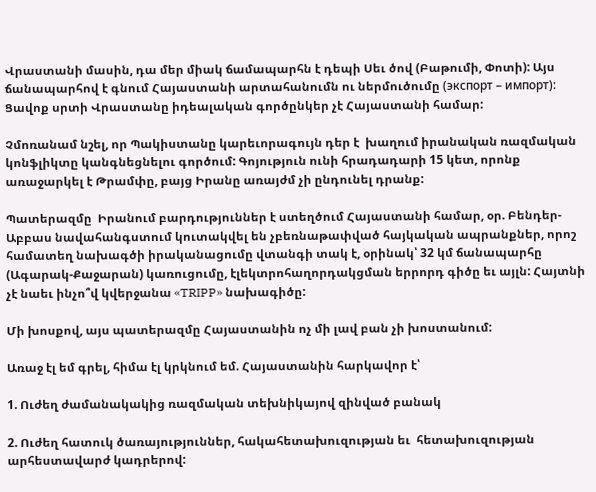Վրաստանի մասին, դա մեր միակ ճամապարհն է դեպի Սեւ ծով (Բաթումի, Փոտի): Այս ճանապարհով է գնում Հայաստանի արտահանումն ու ներմուծումը (экспорт – импорт): Ցավոք սրտի Վրաստանը իդեալական գործընկեր չէ Հայաստանի համար:

Չմոռանամ նշել, որ Պակիստանը կարեւորագույն դեր է  խաղում իրանական ռազմական կոնֆլիկտը կանգնեցնելու գործում: Գոյություն ունի հրադադարի 15 կետ, որոնք առաջարկել է Թրամփը, բայց Իրանը առայժմ չի ընդունել դրանք:

Պատերազմը  Իրանում բարդություններ է ստեղծում Հայաստանի համար, օր. Բենդեր-Աբբաս նավահանգստում կուտակվել են չբեռնաթափված հայկական ապրանքներ, որոշ համատեղ նախագծի իրականացումը վտանգի տակ է, օրինակ՝ 32 կմ ճանապարհը (Ագարակ-Քաջարան) կառուցումը, էլեկտրոհաղորդակցման երրորդ գիծը եւ այլն: Հայտնի չէ նաեւ ինչո՞վ կվերջանա «TRIPP» նախագիծը:

Մի խոսքով, այս պատերազմը Հայաստանին ոչ մի լավ բան չի խոստանում:

Առաջ էլ եմ գրել, հիմա էլ կրկնում եմ. Հայաստանին հարկավոր է՝

1. Ուժեղ ժամանակակից ռազմական տեխնիկայով զինված բանակ

2. Ուժեղ հատուկ ծառայություններ, հակահետախուզության եւ  հետախուզության արհեստավարժ կադրերով: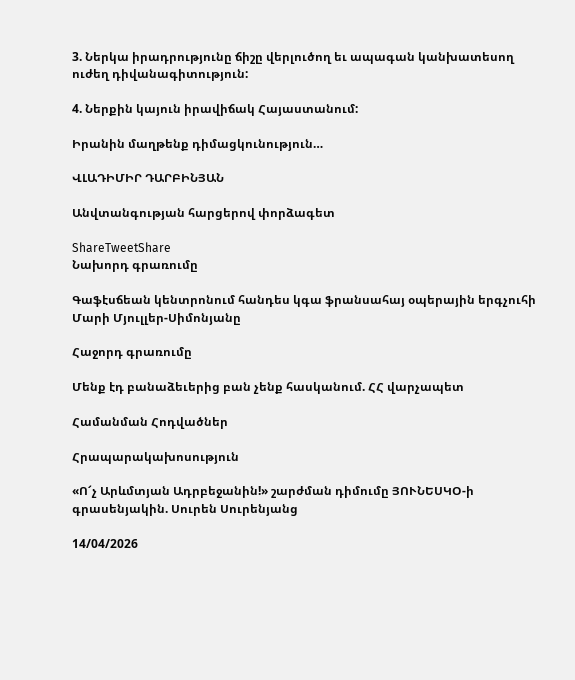3. Ներկա իրադրությունը ճիշը վերլուծող եւ ապագան կանխատեսող ուժեղ դիվանագիտություն:

4. Ներքին կայուն իրավիճակ Հայաստանում:

Իրանին մաղթենք դիմացկունություն…

ՎԼԱԴԻՄԻՐ ԴԱՐԲԻՆՅԱՆ

Անվտանգության հարցերով փորձագետ

ShareTweetShare
Նախորդ գրառումը

Գաֆէսճեան կենտրոնում հանդես կգա ֆրանսահայ օպերային երգչուհի Մարի Մյուլլեր-Սիմոնյանը

Հաջորդ գրառումը

Մենք էդ բանաձեւերից բան չենք հասկանում. ՀՀ վարչապետ

Համանման Հոդվածներ

Հրապարակախոսություն

«Ո՜չ Արևմտյան Ադրբեջանին!» շարժման դիմումը ՅՈՒՆԵՍԿՕ-ի գրասենյակին. Սուրեն Սուրենյանց

14/04/2026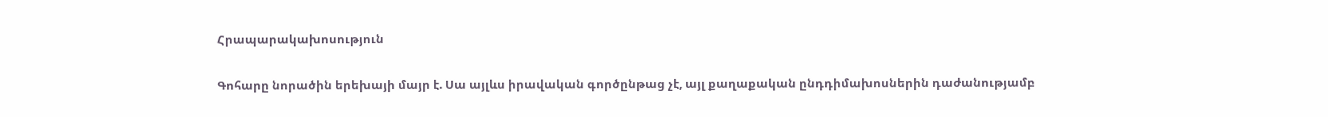Հրապարակախոսություն

Գոհարը նորածին երեխայի մայր է. Սա այլևս իրավական գործընթաց չէ, այլ քաղաքական ընդդիմախոսներին դաժանությամբ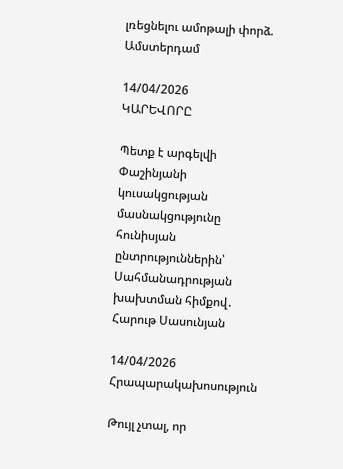լռեցնելու ամոթալի փորձ. Ամստերդամ

14/04/2026
ԿԱՐԵՎՈՐԸ

Պետք է արգելվի Փաշինյանի կուսակցության մասնակցությունը հունիսյան ընտրություններին՝ Սահմանադրության խախտման հիմքով․ Հարութ Սասունյան

14/04/2026
Հրապարակախոսություն

Թույլ չտալ, որ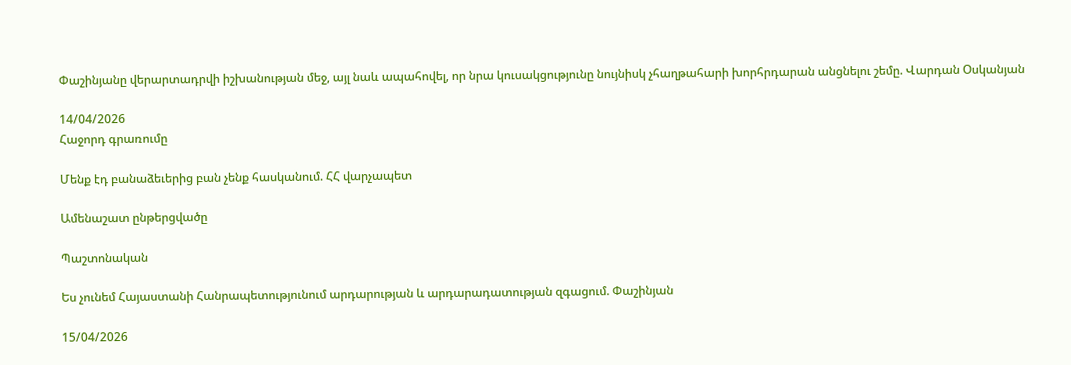Փաշինյանը վերարտադրվի իշխանության մեջ, այլ նաև ապահովել, որ նրա կուսակցությունը նույնիսկ չհաղթահարի խորհրդարան անցնելու շեմը. Վարդան Օսկանյան

14/04/2026
Հաջորդ գրառումը

Մենք էդ բանաձեւերից բան չենք հասկանում. ՀՀ վարչապետ

Ամենաշատ ընթերցվածը

Պաշտոնական

Ես չունեմ Հայաստանի Հանրապետությունում արդարության և արդարադատության զգացում. Փաշինյան

15/04/2026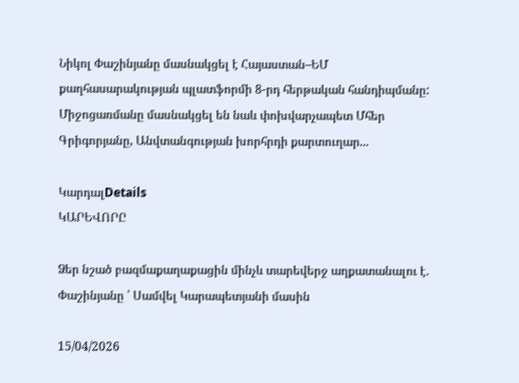Նիկոլ Փաշինյանը մասնակցել է Հայաստան–ԵՄ քաղհասարակության պլատֆորմի 8-րդ հերթական հանդիպմանը: Միջոցառմանը մասնակցել են նաև փոխվարչապետ Մհեր Գրիգորյանը, Անվտանգության խորհրդի քարտուղար...

ԿարդալDetails
ԿԱՐԵՎՈՐԸ

Ձեր նշած բազմաքաղաքացին մինչև տարեվերջ աղքատանալու է. Փաշինյանը ՝ Սամվել Կարապետյանի մասին

15/04/2026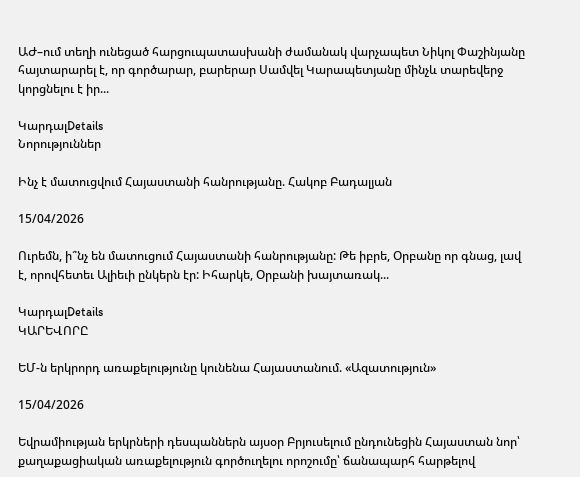ԱԺ–ում տեղի ունեցած հարցուպատասխանի ժամանակ վարչապետ Նիկոլ Փաշինյանը հայտարարել է, որ գործարար, բարերար Սամվել Կարապետյանը մինչև տարեվերջ կորցնելու է իր...

ԿարդալDetails
Նորություններ

Ինչ է մատուցվում Հայաստանի հանրությանը. Հակոբ Բադալյան

15/04/2026

Ուրեմն, ի՞նչ են մատուցում Հայաստանի հանրությանը: Թե իբրե, Օրբանը որ գնաց, լավ է, որովհետեւ Ալիեւի ընկերն էր: Իհարկե, Օրբանի խայտառակ...

ԿարդալDetails
ԿԱՐԵՎՈՐԸ

ԵՄ-ն երկրորդ առաքելությունը կունենա Հայաստանում. «Ազատություն»

15/04/2026

Եվրամիության երկրների դեսպաններն այսօր Բրյուսելում ընդունեցին Հայաստան նոր՝ քաղաքացիական առաքելություն գործուղելու որոշումը՝ ճանապարհ հարթելով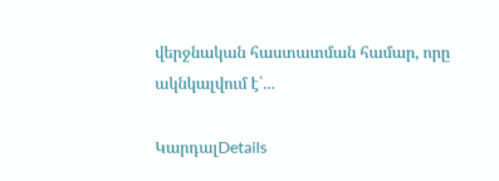վերջնական հաստատման համար, որը ակնկալվում է՝...

ԿարդալDetails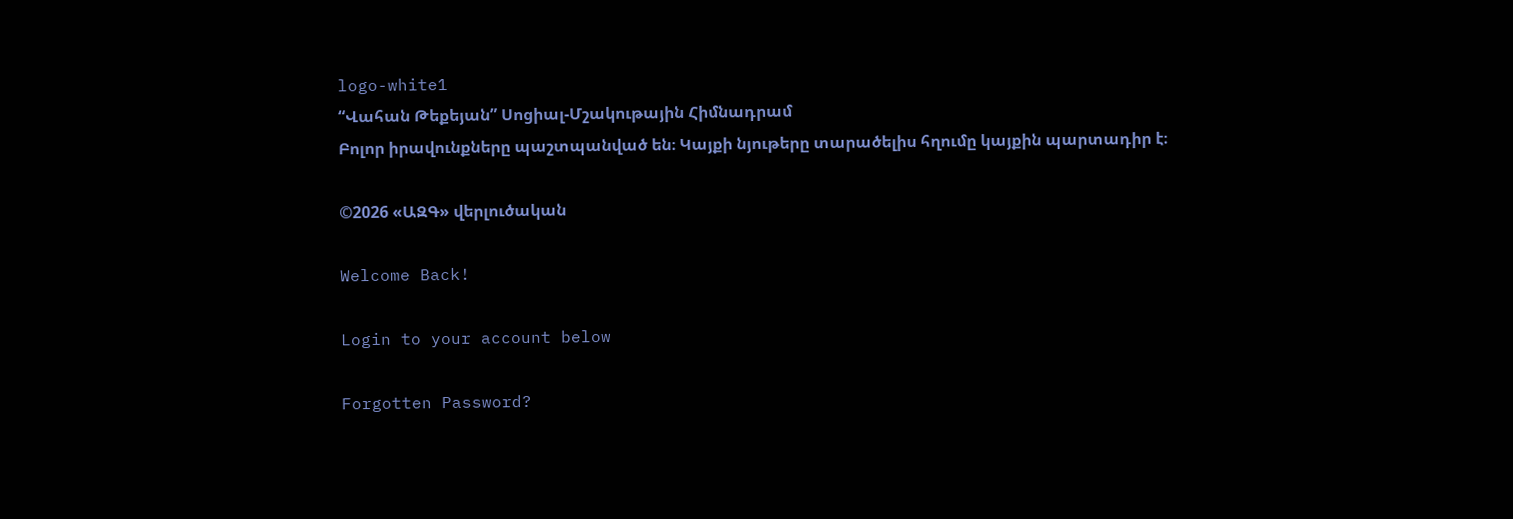logo-white1
“Վահան Թեքեյան” Սոցիալ-Մշակութային Հիմնադրամ
Բոլոր իրավունքները պաշտպանված են։ Կայքի նյութերը տարածելիս հղումը կայքին պարտադիր է։

©2026 «ԱԶԳ» վերլուծական

Welcome Back!

Login to your account below

Forgotten Password?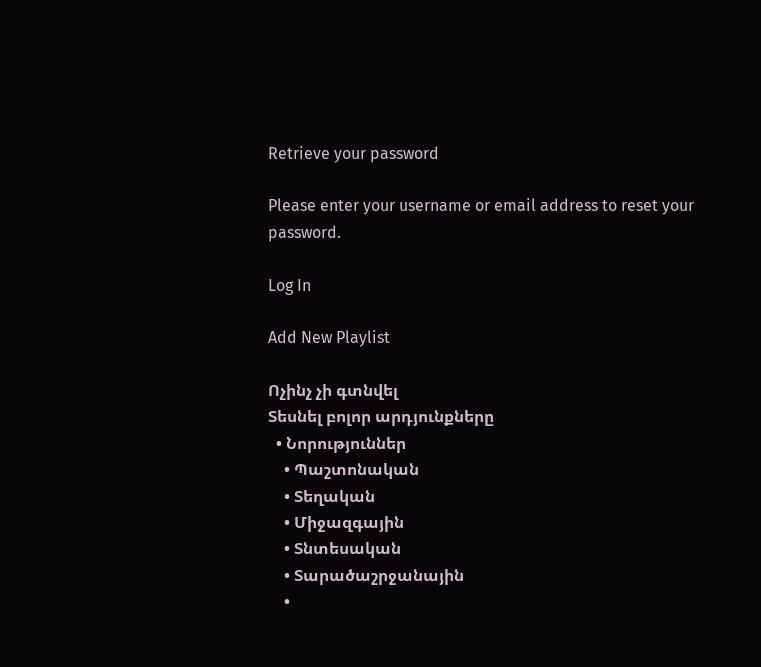Retrieve your password

Please enter your username or email address to reset your password.

Log In

Add New Playlist

Ոչինչ չի գտնվել
Տեսնել բոլոր արդյունքները
  • Նորություններ
    • Պաշտոնական
    • Տեղական
    • Միջազգային
    • Տնտեսական
    • Տարածաշրջանային
    •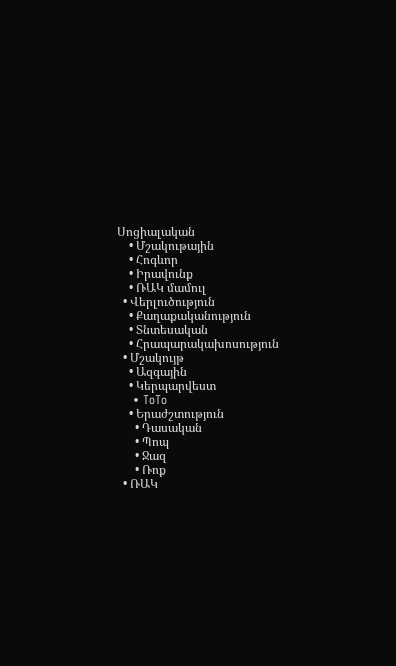Սոցիալական
    • Մշակութային
    • Հոգևոր
    • Իրավունք
    • ՌԱԿ մամուլ
  • Վերլուծություն
    • Քաղաքականություն
    • Տնտեսական
    • Հրապարակախոսություն
  • Մշակույթ
    • Ազգային
    • Կերպարվեստ
    • ToTo
    • Երաժշտություն
      • Դասական
      • Պոպ
      • Ջազ
      • Ռոք
  • ՌԱԿ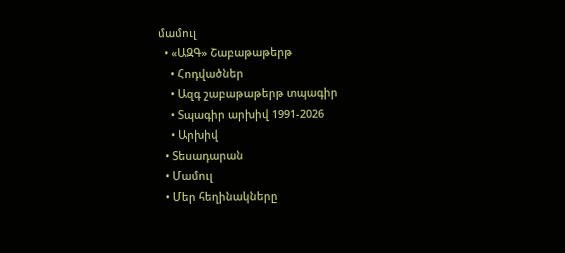մամուլ
  • «ԱԶԳ» Շաբաթաթերթ
    • Հոդվածներ
    • Ազգ շաբաթաթերթ տպագիր
    • Տպագիր արխիվ 1991-2026
    • Արխիվ
  • Տեսադարան
  • Մամուլ
  • Մեր հեղինակները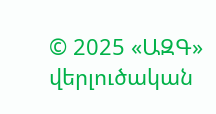© 2025 «ԱԶԳ» վերլուծական